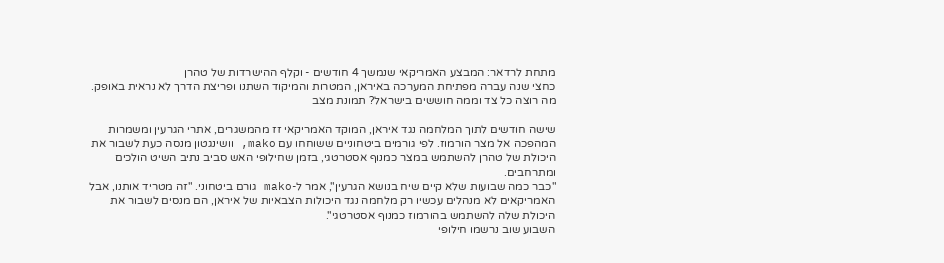מתחת לרדאר: המבצע האמריקאי שנמשך 4 חודשים - וקלף ההישרדות של טהרן
כחצי שנה עברה מפתיחת המערכה באיראן, המטרות והמיקוד השתנו ופריצת הדרך לא נראית באופק. מה רוצה כל צד וממה חוששים בישראל? תמונת מצב

שישה חודשים לתוך המלחמה נגד איראן, המוקד האמריקאי זז מהמשגרים, אתרי הגרעין ומשמרות המהפכה אל מצר הורמוז. לפי גורמים ביטחוניים ששוחחו עם mako, וושינגטון מנסה כעת לשבור את היכולת של טהרן להשתמש במצר כמנוף אסטרטגי, בזמן שחילופי האש סביב נתיב השיט הולכים ומתרחבים.
"כבר כמה שבועות שלא קיים שיח בנושא הגרעין", אמר ל-mako גורם ביטחוני. "זה מטריד אותנו, אבל האמריקאים לא מנהלים עכשיו רק מלחמה נגד היכולות הצבאיות של איראן, הם מנסים לשבור את היכולת שלה להשתמש בהורמוז כמנוף אסטרטגי".
השבוע שוב נרשמו חילופי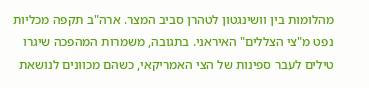מהלומות בין וושינגטון לטהרן סביב המצר. ארה"ב תקפה מכליות נפט מ"צי הצללים" האיראני. בתגובה, משמרות המהפכה שיגרו טילים לעבר ספינות של הצי האמריקאי, כשהם מכוונים לנושאת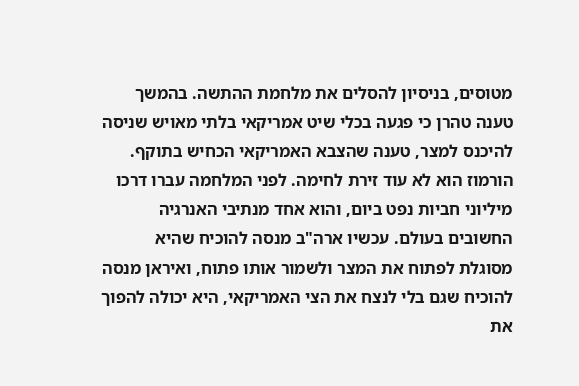מטוסים, בניסיון להסלים את מלחמת ההתשה. בהמשך טענה טהרן כי פגעה בכלי שיט אמריקאי בלתי מאויש שניסה להיכנס למצר, טענה שהצבא האמריקאי הכחיש בתוקף.
הורמוז הוא לא עוד זירת לחימה. לפני המלחמה עברו דרכו מיליוני חביות נפט ביום, והוא אחד מנתיבי האנרגיה החשובים בעולם. עכשיו ארה"ב מנסה להוכיח שהיא מסוגלת לפתוח את המצר ולשמור אותו פתוח, ואיראן מנסה להוכיח שגם בלי לנצח את הצי האמריקאי, היא יכולה להפוך את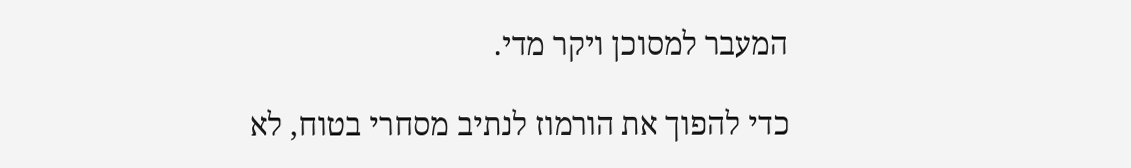המעבר למסוכן ויקר מדי.

כדי להפוך את הורמוז לנתיב מסחרי בטוח, לא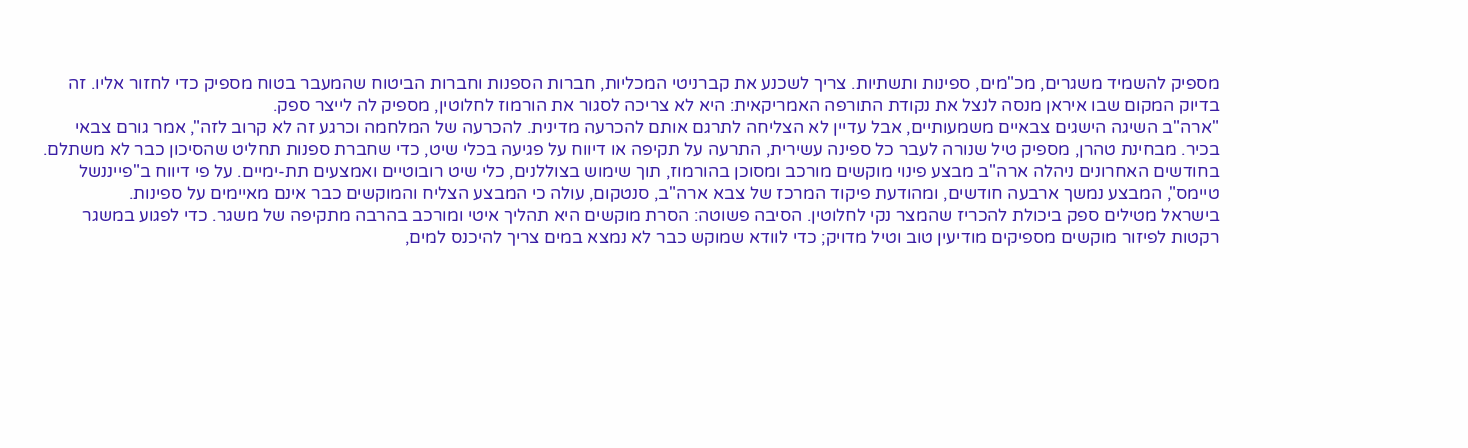מספיק להשמיד משגרים, מכ"מים, ספינות ותשתיות. צריך לשכנע את קברניטי המכליות, חברות הספנות וחברות הביטוח שהמעבר בטוח מספיק כדי לחזור אליו. זה בדיוק המקום שבו איראן מנסה לנצל את נקודת התורפה האמריקאית: היא לא צריכה לסגור את הורמוז לחלוטין, מספיק לה לייצר ספק.
"ארה"ב השיגה הישגים צבאיים משמעותיים, אבל עדיין לא הצליחה לתרגם אותם להכרעה מדינית. להכרעה של המלחמה וכרגע זה לא קרוב לזה", אמר גורם צבאי בכיר. מבחינת טהרן, מספיק טיל שנורה לעבר כל ספינה עשירית, התרעה על תקיפה או דיווח על פגיעה בכלי שיט, כדי שחברת ספנות תחליט שהסיכון כבר לא משתלם.
בחודשים האחרונים ניהלה ארה"ב מבצע פינוי מוקשים מורכב ומסוכן בהורמוז, תוך שימוש בצוללנים, כלי שיט רובוטיים ואמצעים תת-ימיים. על פי דיווח ב"פייננשל טיימס", המבצע נמשך ארבעה חודשים, ומהודעת פיקוד המרכז של צבא ארה"ב, סנטקום, עולה כי המבצע הצליח והמוקשים כבר אינם מאיימים על ספינות.
בישראל מטילים ספק ביכולת להכריז שהמצר נקי לחלוטין. הסיבה פשוטה: הסרת מוקשים היא תהליך איטי ומורכב בהרבה מתקיפה של משגר. כדי לפגוע במשגר רקטות לפיזור מוקשים מספיקים מודיעין טוב וטיל מדויק; כדי לוודא שמוקש כבר לא נמצא במים צריך להיכנס למים,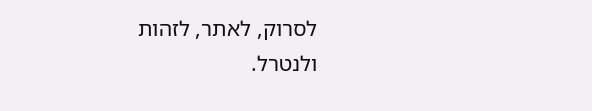לסרוק, לאתר, לזהות ולנטרל.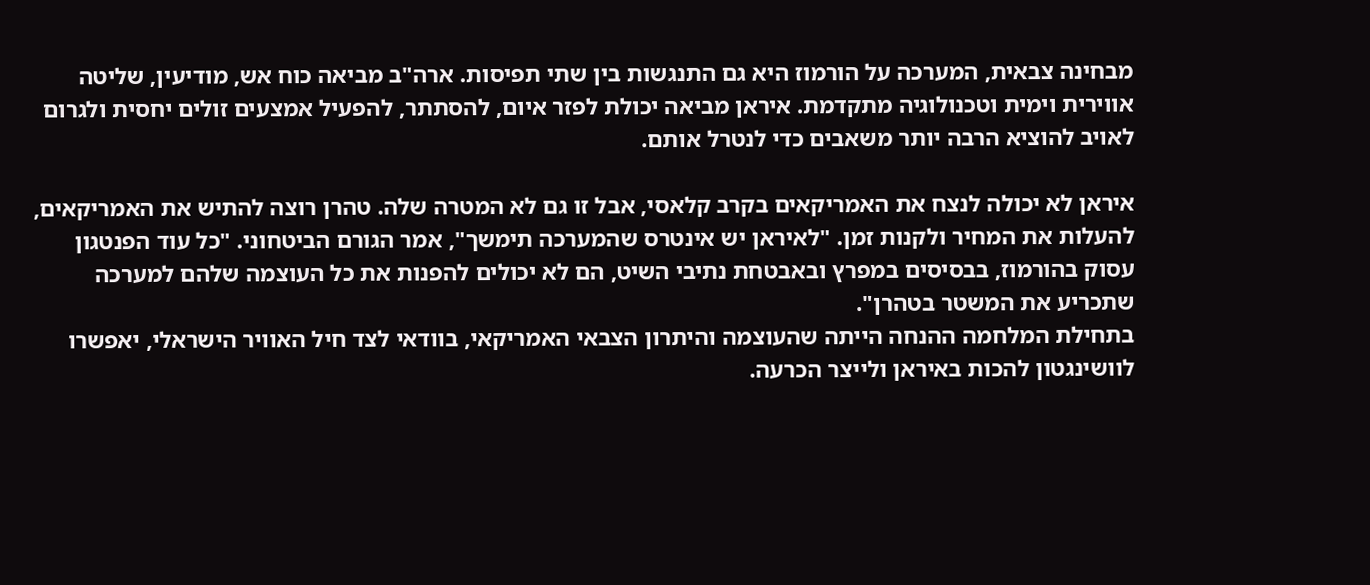מבחינה צבאית, המערכה על הורמוז היא גם התנגשות בין שתי תפיסות. ארה"ב מביאה כוח אש, מודיעין, שליטה אווירית וימית וטכנולוגיה מתקדמת. איראן מביאה יכולת לפזר איום, להסתתר, להפעיל אמצעים זולים יחסית ולגרום לאויב להוציא הרבה יותר משאבים כדי לנטרל אותם.

איראן לא יכולה לנצח את האמריקאים בקרב קלאסי, אבל זו גם לא המטרה שלה. טהרן רוצה להתיש את האמריקאים, להעלות את המחיר ולקנות זמן. "לאיראן יש אינטרס שהמערכה תימשך", אמר הגורם הביטחוני. "כל עוד הפנטגון עסוק בהורמוז, בבסיסים במפרץ ובאבטחת נתיבי השיט, הם לא יכולים להפנות את כל העוצמה שלהם למערכה שתכריע את המשטר בטהרן".
בתחילת המלחמה ההנחה הייתה שהעוצמה והיתרון הצבאי האמריקאי, בוודאי לצד חיל האוויר הישראלי, יאפשרו לוושינגטון להכות באיראן ולייצר הכרעה.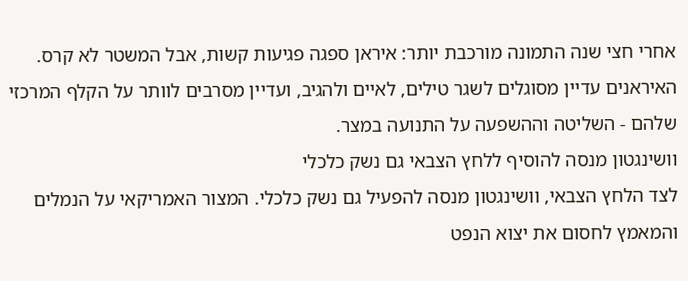אחרי חצי שנה התמונה מורכבת יותר: איראן ספגה פגיעות קשות, אבל המשטר לא קרס. האיראנים עדיין מסוגלים לשגר טילים, לאיים ולהגיב, ועדיין מסרבים לוותר על הקלף המרכזי שלהם - השליטה וההשפעה על התנועה במצר.
וושינגטון מנסה להוסיף ללחץ הצבאי גם נשק כלכלי
לצד הלחץ הצבאי, וושינגטון מנסה להפעיל גם נשק כלכלי. המצור האמריקאי על הנמלים והמאמץ לחסום את יצוא הנפט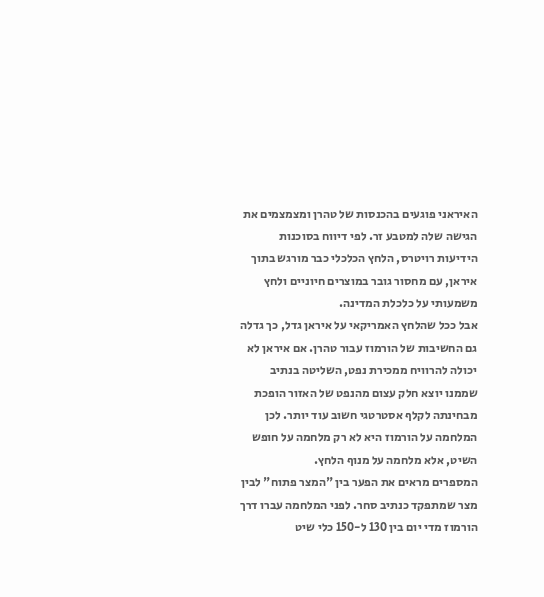האיראני פוגעים בהכנסות של טהרן ומצמצמים את הגישה שלה למטבע זר. לפי דיווח בסוכנות הידיעות רויטרס, הלחץ הכלכלי כבר מורגש בתוך איראן, עם מחסור גובר במוצרים חיוניים ולחץ משמעותי על כלכלת המדינה.
אבל ככל שהלחץ האמריקאי על איראן גדל, כך גדלה גם החשיבות של הורמוז עבור טהרן. אם איראן לא יכולה להרוויח ממכירת נפט, השליטה בנתיב שממנו יוצא חלק עצום מהנפט של האזור הופכת מבחינתה לקלף אסטרטגי חשוב עוד יותר. לכן המלחמה על הורמוז היא לא רק מלחמה על חופש השיט, אלא מלחמה על מנוף הלחץ.
המספרים מראים את הפער בין "המצר פתוח" לבין מצר שמתפקד כנתיב סחר. לפני המלחמה עברו דרך הורמוז מדי יום בין 130 ל-150 כלי שיט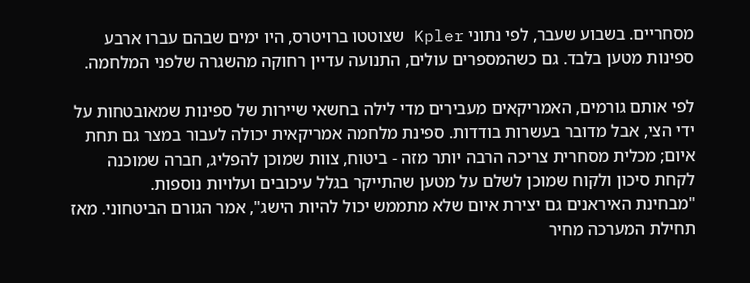מסחריים. בשבוע שעבר, לפי נתוני Kpler שצוטטו ברויטרס, היו ימים שבהם עברו ארבע ספינות מטען בלבד. גם כשהמספרים עולים, התנועה עדיין רחוקה מהשגרה שלפני המלחמה.

לפי אותם גורמים, האמריקאים מעבירים מדי לילה בחשאי שיירות של ספינות שמאובטחות על ידי הצי, אבל מדובר בעשרות בודדות. ספינת מלחמה אמריקאית יכולה לעבור במצר גם תחת איום; מכלית מסחרית צריכה הרבה יותר מזה - ביטוח, צוות שמוכן להפליג, חברה שמוכנה לקחת סיכון ולקוח שמוכן לשלם על מטען שהתייקר בגלל עיכובים ועלויות נוספות.
"מבחינת האיראנים גם יצירת איום שלא מתממש יכול להיות הישג", אמר הגורם הביטחוני. מאז תחילת המערכה מחיר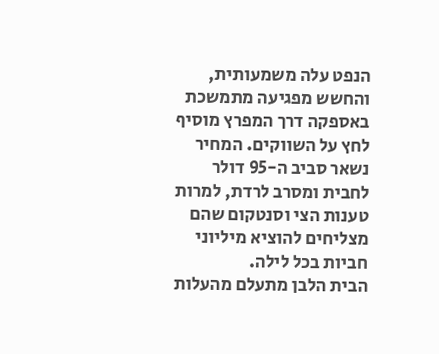הנפט עלה משמעותית, והחשש מפגיעה מתמשכת באספקה דרך המפרץ מוסיף לחץ על השווקים. המחיר נשאר סביב ה-95 דולר לחבית ומסרב לרדת, למרות טענות הצי וסנטקום שהם מצליחים להוציא מיליוני חביות בכל לילה.
הבית הלבן מתעלם מהעלות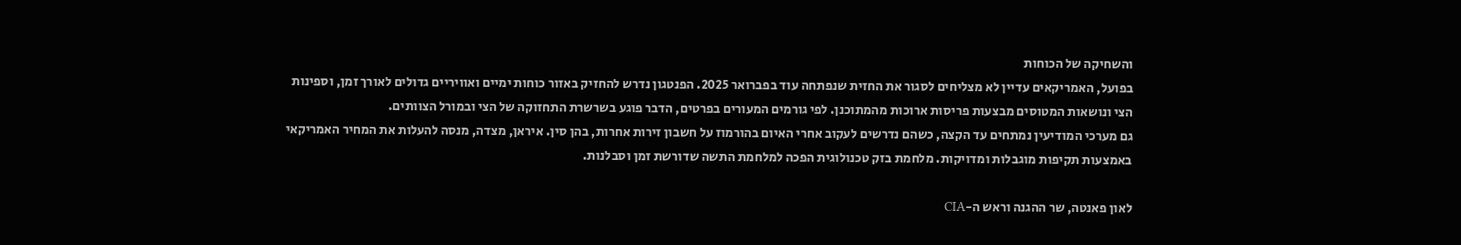והשחיקה של הכוחות
בפועל, האמריקאים עדיין לא מצליחים לסגור את החזית שנפתחה עוד בפברואר 2025. הפנטגון נדרש להחזיק באזור כוחות ימיים ואוויריים גדולים לאורך זמן, וספינות הצי ונושאות המטוסים מבצעות פריסות ארוכות מהמתוכנן. לפי גורמים המעורים בפרטים, הדבר פוגע בשרשרת התחזוקה של הצי ובמורל הצוותים.
גם מערכי המודיעין נמתחים עד הקצה, כשהם נדרשים לעקוב אחרי האיום בהורמוז על חשבון זירות אחרות, בהן סין. איראן, מצדה, מנסה להעלות את המחיר האמריקאי באמצעות תקיפות מוגבלות ומדויקות. מלחמת בזק טכנולוגית הפכה למלחמת התשה שדורשת זמן וסבלנות.

לאון פאנטה, שר ההגנה וראש ה-CIA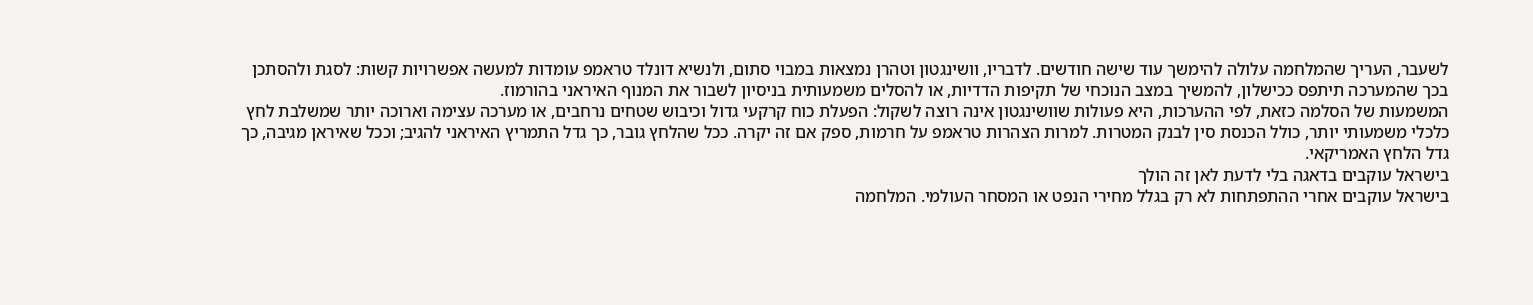לשעבר, העריך שהמלחמה עלולה להימשך עוד שישה חודשים. לדבריו, וושינגטון וטהרן נמצאות במבוי סתום, ולנשיא דונלד טראמפ עומדות למעשה אפשרויות קשות: לסגת ולהסתכן בכך שהמערכה תיתפס ככישלון, להמשיך במצב הנוכחי של תקיפות הדדיות, או להסלים משמעותית בניסיון לשבור את המנוף האיראני בהורמוז.
המשמעות של הסלמה כזאת, לפי ההערכות, היא פעולות שוושינגטון אינה רוצה לשקול: הפעלת כוח קרקעי גדול וכיבוש שטחים נרחבים, או מערכה עצימה וארוכה יותר שמשלבת לחץ כלכלי משמעותי יותר, כולל הכנסת סין לבנק המטרות. למרות הצהרות טראמפ על חרמות, ספק אם זה יקרה. ככל שהלחץ גובר, כך גדל התמריץ האיראני להגיב; וככל שאיראן מגיבה, כך גדל הלחץ האמריקאי.
בישראל עוקבים בדאגה בלי לדעת לאן זה הולך
בישראל עוקבים אחרי ההתפתחות לא רק בגלל מחירי הנפט או המסחר העולמי. המלחמה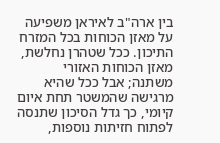בין ארה"ב לאיראן משפיעה על מאזן הכוחות בכל המזרח התיכון. ככל שטהרן נחלשת, מאזן הכוחות האזורי משתנה; אבל ככל שהיא מרגישה שהמשטר תחת איום קיומי, כך גדל הסיכון שתנסה לפתוח חזיתות נוספות,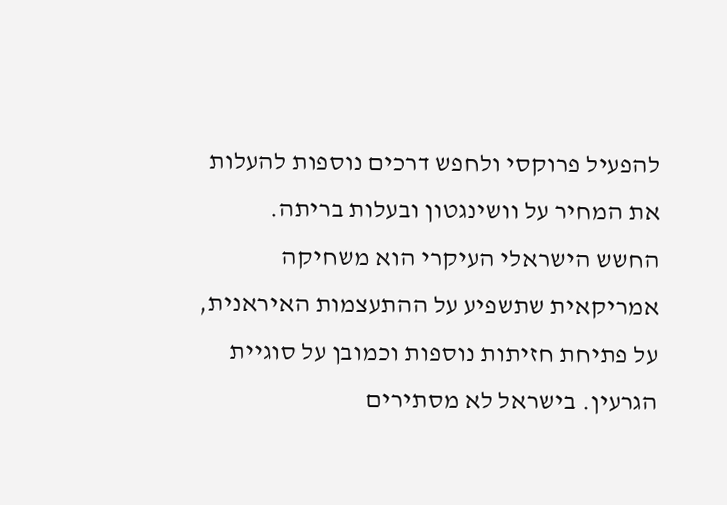להפעיל פרוקסי ולחפש דרכים נוספות להעלות את המחיר על וושינגטון ובעלות בריתה.
החשש הישראלי העיקרי הוא משחיקה אמריקאית שתשפיע על ההתעצמות האיראנית, על פתיחת חזיתות נוספות וכמובן על סוגיית הגרעין. בישראל לא מסתירים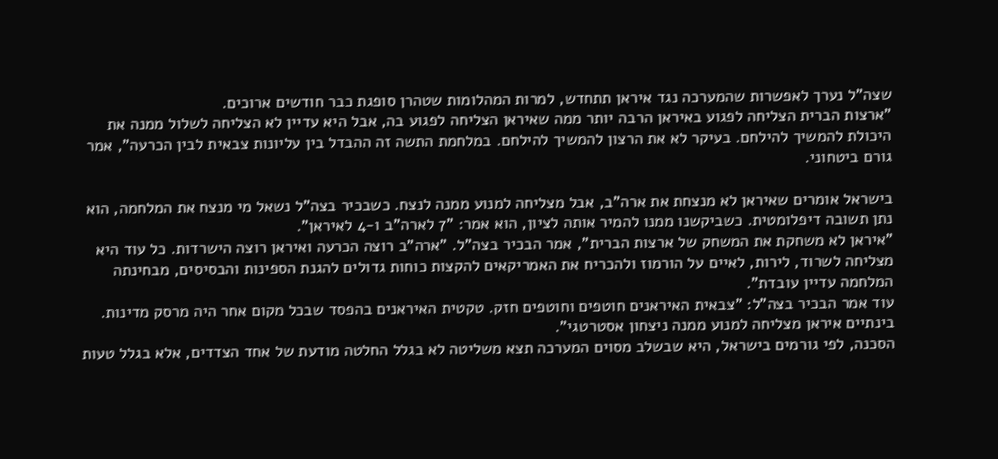שצה"ל נערך לאפשרות שהמערכה נגד איראן תתחדש, למרות המהלומות שטהרן סופגת כבר חודשים ארוכים.
"ארצות הברית הצליחה לפגוע באיראן הרבה יותר ממה שאיראן הצליחה לפגוע בה, אבל היא עדיין לא הצליחה לשלול ממנה את היכולת להמשיך להילחם. בעיקר לא את הרצון להמשיך להילחם. במלחמת התשה זה ההבדל בין עליונות צבאית לבין הכרעה", אמר גורם ביטחוני.

בישראל אומרים שאיראן לא מנצחת את ארה"ב, אבל מצליחה למנוע ממנה לנצח. כשבכיר בצה"ל נשאל מי מנצח את המלחמה, הוא נתן תשובה דיפלומטית. כשביקשנו ממנו להמיר אותה לציון, הוא אמר: "7 לארה"ב ו-4 לאיראן".
"איראן לא משחקת את המשחק של ארצות הברית", אמר הבכיר בצה"ל. "ארה"ב רוצה הכרעה ואיראן רוצה הישרדות. כל עוד היא מצליחה לשרוד, לירות, לאיים על הורמוז ולהכריח את האמריקאים להקצות כוחות גדולים להגנת הספינות והבסיסים, מבחינתה המלחמה עדיין עובדת".
עוד אמר הבכיר בצה"ל: "צבאית האיראנים חוטפים וחוטפים חזק. טקטית האיראנים בהפסד שבכל מקום אחר היה מרסק מדינות. בינתיים איראן מצליחה למנוע ממנה ניצחון אסטרטגי".
הסכנה, לפי גורמים בישראל, היא שבשלב מסוים המערכה תצא משליטה לא בגלל החלטה מודעת של אחד הצדדים, אלא בגלל טעות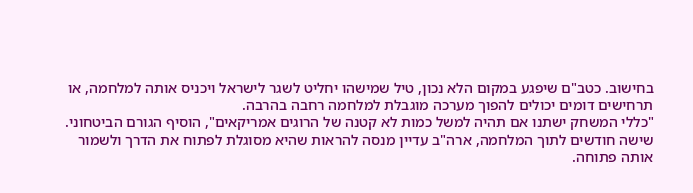בחישוב. כטב"ם שיפגע במקום הלא נכון, טיל שמישהו יחליט לשגר לישראל ויכניס אותה למלחמה, או תרחישים דומים יכולים להפוך מערכה מוגבלת למלחמה רחבה בהרבה.
"כללי המשחק ישתנו אם תהיה למשל כמות לא קטנה של הרוגים אמריקאים", הוסיף הגורם הביטחוני. שישה חודשים לתוך המלחמה, ארה"ב עדיין מנסה להראות שהיא מסוגלת לפתוח את הדרך ולשמור אותה פתוחה.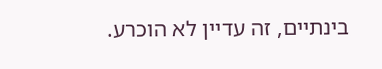בינתיים, זה עדיין לא הוכרע.